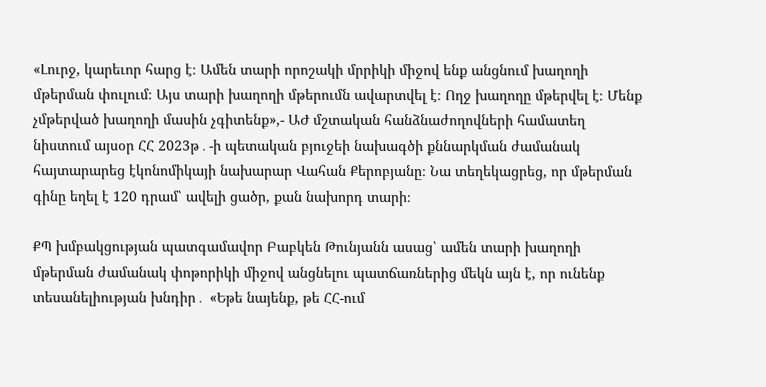«Լուրջ, կարեւոր հարց է։ Ամեն տարի որոշակի մրրիկի միջով ենք անցնում խաղողի մթերման փուլում։ Այս տարի խաղողի մթերումն ավարտվել է։ Ողջ խաղողը մթերվել է։ Մենք չմթերված խաղողի մասին չգիտենք»,- ԱԺ մշտական հանձնաժողովների համատեղ նիստում այսօր ՀՀ 2023թ․-ի պետական բյուջեի նախագծի քննարկման ժամանակ հայտարարեց էկոնոմիկայի նախարար Վահան Քերոբյանը։ Նա տեղեկացրեց, որ մթերման գինը եղել է 120 դրամ՝ ավելի ցածր, քան նախորդ տարի։

ՔՊ խմբակցության պատգամավոր Բաբկեն Թունյանն ասաց՝ ամեն տարի խաղողի մթերման ժամանակ փոթորիկի միջով անցնելու պատճառներից մեկն այն է, որ ունենք տեսանելիության խնդիր․ «Եթե նայենք, թե ՀՀ-ում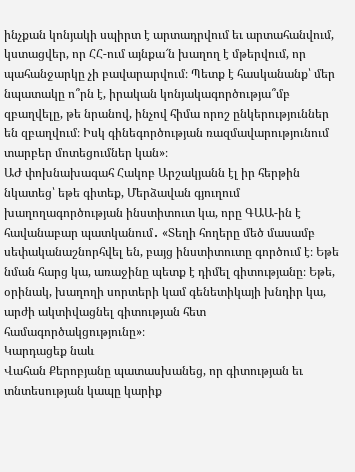ինչքան կոնյակի սպիրտ է արտադրվում եւ արտահանվում, կստացվեր, որ ՀՀ-ում այնքա՜ն խաղող է մթերվում, որ պահանջարկը չի բավարարվում։ Պետք է հասկանանք՝ մեր նպատակը ո՞րն է, իրական կոնյակագործությա՞մբ զբաղվելը, թե նրանով, ինչով հիմա որոշ ընկերություններ են զբաղվում։ Իսկ գինեգործության ռազմավարությունում տարբեր մոտեցումներ կան»։
ԱԺ փոխնախագահ Հակոբ Արշակյանն էլ իր հերթին նկատեց՝ եթե գիտեք, Մերձավան գյուղում խաղողագործության ինստիտուտ կա, որը ԳԱԱ-ին է հավանաբար պատկանում․ «Տեղի հողերը մեծ մասամբ սեփականաշնորհվել են, բայց ինստիտուտը գործում է։ Եթե նման հարց կա, առաջինը պետք է դիմել գիտությանը։ Եթե, օրինակ, խաղողի սորտերի կամ գենետիկայի խնդիր կա, արժի ակտիվացնել գիտության հետ համագործակցությունը»։
Կարդացեք նաև
Վահան Քերոբյանը պատասխանեց, որ գիտության եւ տնտեսության կապը կարիք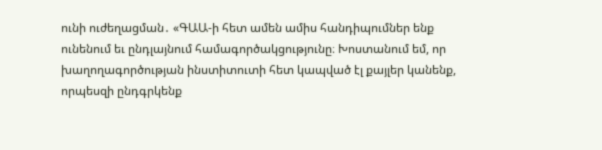ունի ուժեղացման․ «ԳԱԱ-ի հետ ամեն ամիս հանդիպումներ ենք ունենում եւ ընդլայնում համագործակցությունը։ Խոստանում եմ, որ խաղողագործության ինստիտուտի հետ կապված էլ քայլեր կանենք, որպեսզի ընդգրկենք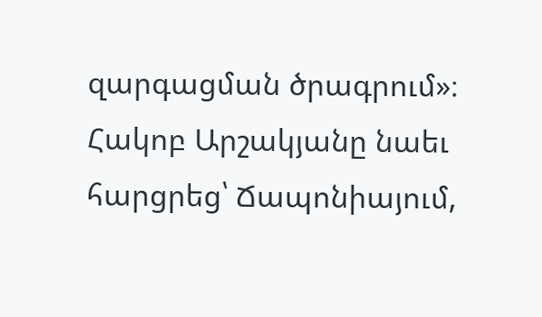զարգացման ծրագրում»։
Հակոբ Արշակյանը նաեւ հարցրեց՝ Ճապոնիայում,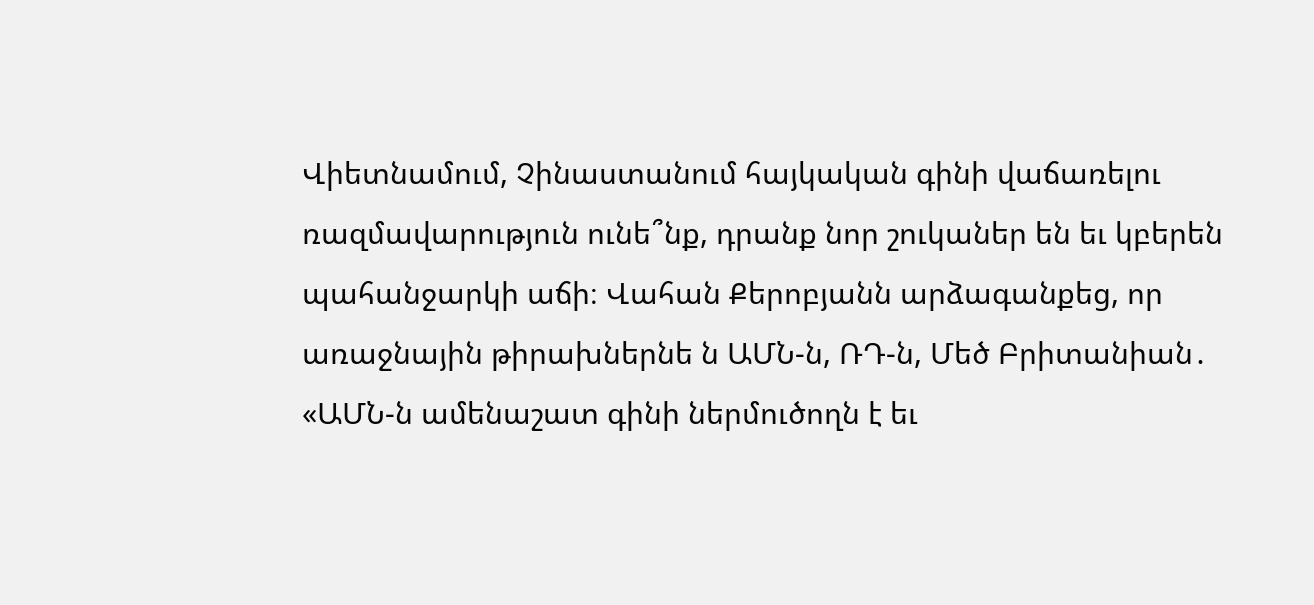Վիետնամում, Չինաստանում հայկական գինի վաճառելու ռազմավարություն ունե՞նք, դրանք նոր շուկաներ են եւ կբերեն պահանջարկի աճի։ Վահան Քերոբյանն արձագանքեց, որ առաջնային թիրախներնե ն ԱՄՆ-ն, ՌԴ-ն, Մեծ Բրիտանիան․ «ԱՄՆ-ն ամենաշատ գինի ներմուծողն է եւ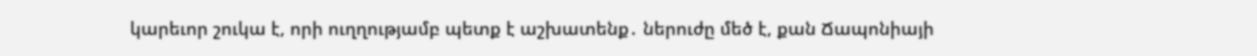կարեւոր շուկա է, որի ուղղությամբ պետք է աշխատենք․ ներուժը մեծ է, քան Ճապոնիայի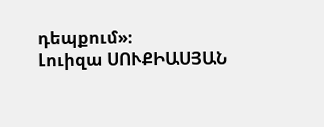դեպքում»։
Լուիզա ՍՈՒՔԻԱՍՅԱՆ